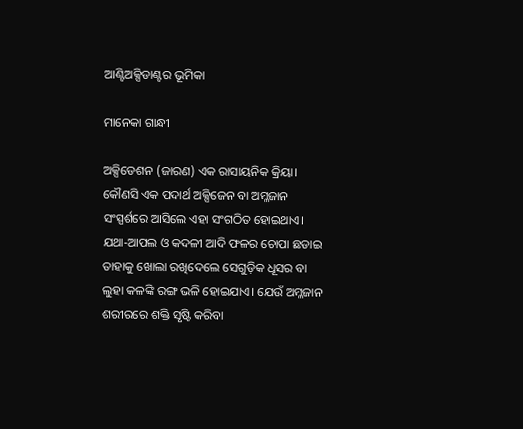ଆଣ୍ଟିଅକ୍ସିଡାଣ୍ଟର ଭୂମିକା

ମାନେକା ଗାନ୍ଧୀ

ଅକ୍ସିଡେଶନ (ଜାରଣ) ଏକ ରାସାୟନିକ କ୍ରିୟା। କୌଣସି ଏକ ପଦାର୍ଥ ଅକ୍ସିଜେନ ବା ଅମ୍ଳଜାନ ସଂସ୍ପର୍ଶରେ ଆସିଲେ ଏହା ସଂଗଠିତ ହୋଇଥାଏ। ଯଥା-ଆପଲ ଓ କଦଳୀ ଆଦି ଫଳର ଚୋପା ଛଡାଇ ତାହାକୁ ଖୋଲା ରଖିଦେଲେ ସେଗୁଡ଼ିକ ଧୂସର ବା ଲୁହା କଳଙ୍କି ରଙ୍ଗ ଭଳି ହୋଇଯାଏ। ଯେଉଁ ଅମ୍ଳଜାନ ଶରୀରରେ ଶକ୍ତି ସୃଷ୍ଟି କରିବା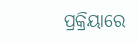ପ୍ରକ୍ରିୟାରେ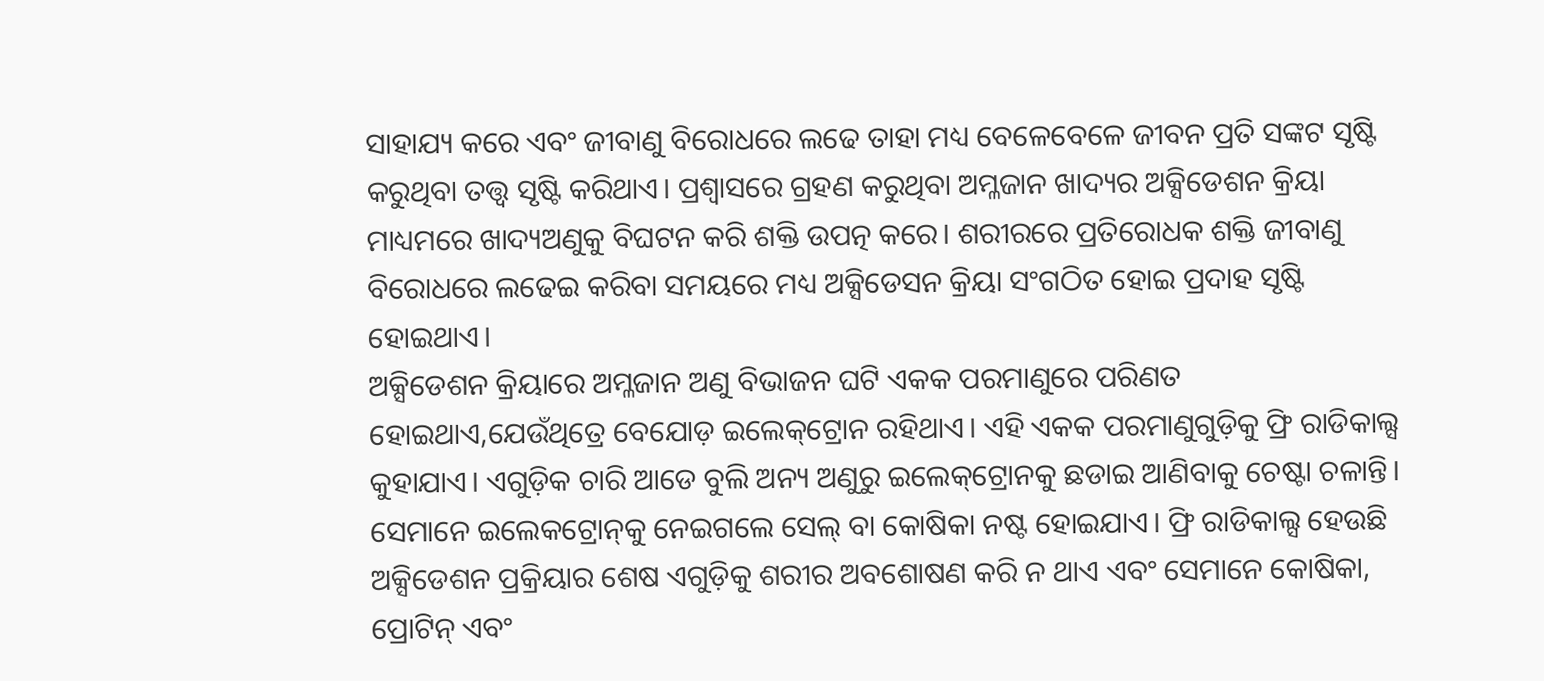ସାହାଯ୍ୟ କରେ ଏବଂ ଜୀବାଣୁ ବିରୋଧରେ ଲଢେ ତାହା ମଧ୍ୟ ବେଳେବେଳେ ଜୀବନ ପ୍ରତି ସଙ୍କଟ ସୃଷ୍ଟି କରୁଥିବା ତତ୍ତ୍ୱ ସୃଷ୍ଟି କରିଥାଏ। ପ୍ରଶ୍ୱାସରେ ଗ୍ରହଣ କରୁଥିବା ଅମ୍ଳଜାନ ଖାଦ୍ୟର ଅକ୍ସିଡେଶନ କ୍ରିୟା ମାଧ୍ୟମରେ ଖାଦ୍ୟଅଣୁକୁ ବିଘଟନ କରି ଶକ୍ତି ଉପତ୍ନ କରେ। ଶରୀରରେ ପ୍ରତିରୋଧକ ଶକ୍ତି ଜୀବାଣୁ ବିରୋଧରେ ଲଢେଇ କରିବା ସମୟରେ ମଧ୍ୟ ଅକ୍ସିଡେସନ କ୍ରିୟା ସଂଗଠିତ ହୋଇ ପ୍ରଦାହ ସୃଷ୍ଟି ହୋଇଥାଏ।
ଅକ୍ସିଡେଶନ କ୍ରିୟାରେ ଅମ୍ଳଜାନ ଅଣୁ ବିଭାଜନ ଘଟି ଏକକ ପରମାଣୁରେ ପରିଣତ ହୋଇଥାଏ,ଯେଉଁଥିତ୍ରେ ବେଯୋଡ଼ ଇଲେକ୍‌ଟ୍ରୋନ ରହିଥାଏ। ଏହି ଏକକ ପରମାଣୁଗୁଡ଼ିକୁ ଫ୍ରି ରାଡିକାଲ୍ସ କୁହାଯାଏ। ଏଗୁଡ଼ିକ ଚାରି ଆଡେ ବୁଲି ଅନ୍ୟ ଅଣୁରୁ ଇଲେକ୍‌ଟ୍ରୋନକୁ ଛଡାଇ ଆଣିବାକୁ ଚେଷ୍ଟା ଚଳାନ୍ତି। ସେମାନେ ଇଲେକଟ୍ରୋନ୍‌କୁ ନେଇଗଲେ ସେଲ୍‌ ବା କୋଷିକା ନଷ୍ଟ ହୋଇଯାଏ। ଫ୍ରି ରାଡିକାଲ୍ସ ହେଉଛି ଅକ୍ସିଡେଶନ ପ୍ରକ୍ରିୟାର ଶେଷ ଏଗୁଡ଼ିକୁ ଶରୀର ଅବଶୋଷଣ କରି ନ ଥାଏ ଏବଂ ସେମାନେ କୋଷିକା, ପ୍ରୋଟିନ୍‌ ଏବଂ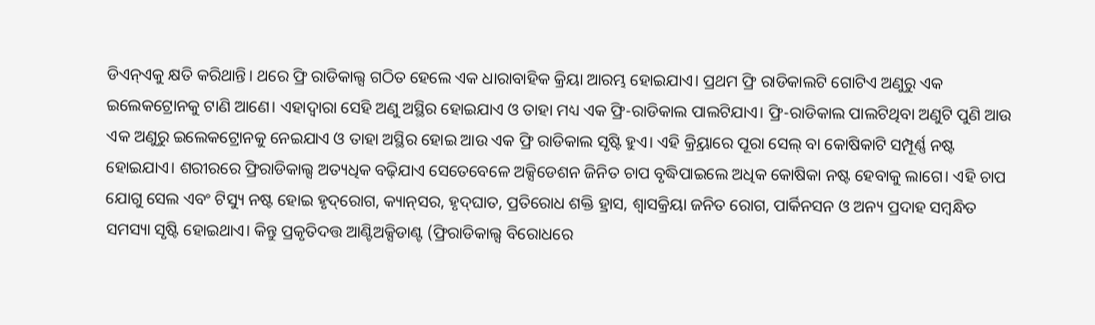ଡିଏନ୍‌ଏକୁ କ୍ଷତି କରିଥାନ୍ତି। ଥରେ ଫ୍ରି ରାଡିକାଲ୍ସ ଗଠିତ ହେଲେ ଏକ ଧାରାବାହିକ କ୍ରିୟା ଆରମ୍ଭ ହୋଇଯାଏ। ପ୍ରଥମ ଫ୍ରି ରାଡିକାଲଟି ଗୋଟିଏ ଅଣୁରୁ ଏକ ଇଲେକଟ୍ରୋନକୁ ଟାଣି ଆଣେ। ଏହାଦ୍ୱାରା ସେହି ଅଣୁ ଅସ୍ଥିର ହୋଇଯାଏ ଓ ତାହା ମଧ୍ୟ ଏକ ଫ୍ରି-ରାଡିକାଲ ପାଲଟିଯାଏ। ଫ୍ରି-ରାଡିକାଲ ପାଲଟିଥିବା ଅଣୁଟି ପୁଣି ଆଉ ଏକ ଅଣୁରୁ ଇଲେକଟ୍ରୋନକୁ ନେଇଯାଏ ଓ ତାହା ଅସ୍ଥିର ହୋଇ ଆଉ ଏକ ଫ୍ରି ରାଡିକାଲ ସୃଷ୍ଟି ହୁଏ। ଏହି କ୍ର୍ରିୟାରେ ପୂରା ସେଲ୍‌ ବା କୋଷିକାଟି ସମ୍ପୂର୍ଣ୍ଣ ନଷ୍ଟ ହୋଇଯାଏ। ଶରୀରରେ ଫ୍ରିରାଡିକାଲ୍ସ ଅତ୍ୟଧିକ ବଢ଼ିଯାଏ ସେତେବେଳେ ଅକ୍ସିଡେଶନ ଜିନିତ ଚାପ ବୃଦ୍ଧିପାଇଲେ ଅଧିକ କୋଷିକା ନଷ୍ଟ ହେବାକୁ ଲାଗେ। ଏହି ଚାପ ଯୋଗୁ ସେଲ ଏବଂ ଟିସ୍ୟୁ ନଷ୍ଟ ହୋଇ ହୃଦ୍‌ରୋଗ, କ୍ୟାନ୍‌ସର, ହୃଦ୍‌ଘାତ, ପ୍ରତିରୋଧ ଶକ୍ତି ହ୍ରାସ, ଶ୍ୱାସକ୍ରିୟା ଜନିତ ରୋଗ, ପାର୍କିନସନ ଓ ଅନ୍ୟ ପ୍ରଦାହ ସମ୍ବନ୍ଧିତ ସମସ୍ୟା ସୃଷ୍ଟି ହୋଇଥାଏ। କିନ୍ତୁ ପ୍ରକୃତିଦତ୍ତ ଆଣ୍ଟିଅକ୍ସିଡାଣ୍ଟ (ଫ୍ରିରାଡିକାଲ୍ସ ବିରୋଧରେ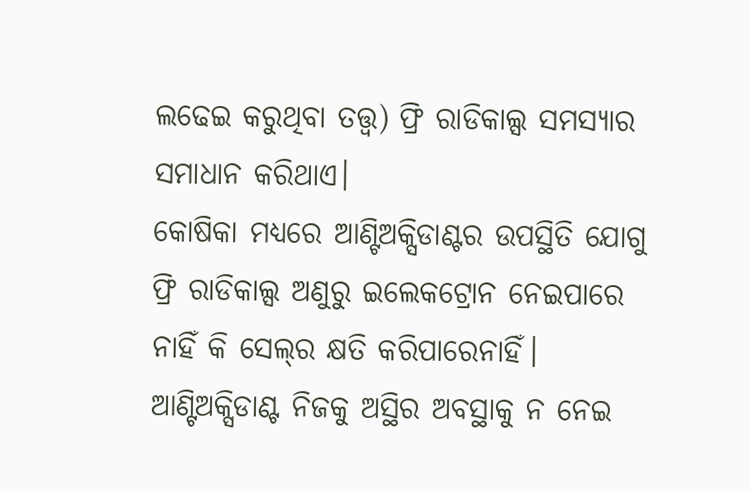ଲଢେଇ କରୁଥିବା ତତ୍ତ୍ୱ) ଫ୍ରି ରାଡିକାଲ୍ସ ସମସ୍ୟାର ସମାଧାନ କରିଥାଏ।
କୋଷିକା ମଧ୍ୟରେ ଆଣ୍ଟିଅକ୍ସିଡାଣ୍ଟର ଉପସ୍ଥିତି ଯୋଗୁ ଫ୍ରି ରାଡିକାଲ୍ସ ଅଣୁରୁ ଇଲେକଟ୍ରୋନ ନେଇପାରେ ନାହିଁ କି ସେଲ୍‌ର କ୍ଷତି କରିପାରେନାହିଁ। ଆଣ୍ଟିଅକ୍ସିଡାଣ୍ଟ ନିଜକୁ ଅସ୍ଥିର ଅବସ୍ଥାକୁ ନ ନେଇ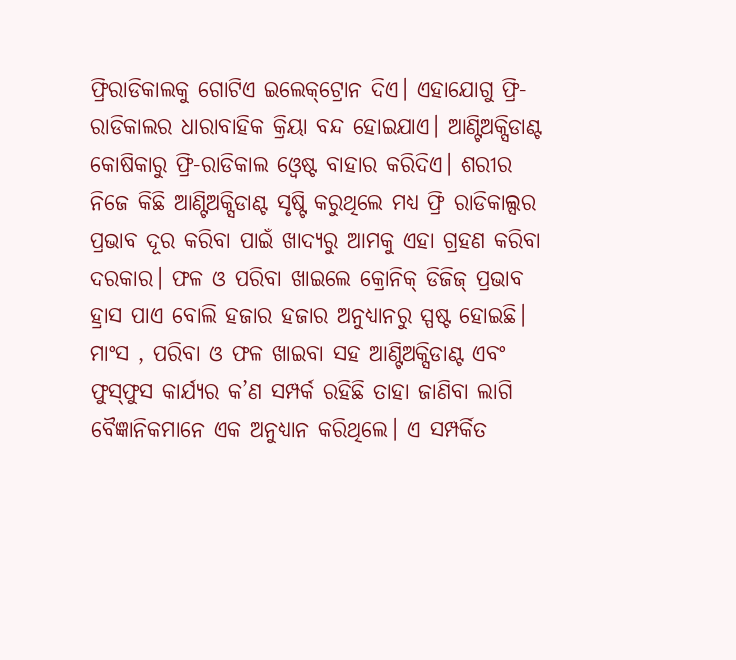ଫ୍ରିରାଡିକାଲକୁ ଗୋଟିଏ ଇଲେକ୍‌ଟ୍ରୋନ ଦିଏ। ଏହାଯୋଗୁ ଫ୍ରି-ରାଡିକାଲର ଧାରାବାହିକ କ୍ରିୟା ବନ୍ଦ ହୋଇଯାଏ। ଆଣ୍ଟିଅକ୍ସିଡାଣ୍ଟ କୋଷିକାରୁ ଫ୍ରି-ରାଡିକାଲ ଓ୍ବେଷ୍ଟ ବାହାର କରିଦିଏ। ଶରୀର ନିଜେ କିଛି ଆଣ୍ଟିଅକ୍ସିଡାଣ୍ଟ ସୃଷ୍ଟି କରୁଥିଲେ ମଧ୍ୟ ଫ୍ରି ରାଡିକାଲ୍ସର ପ୍ରଭାବ ଦୂର କରିବା ପାଇଁ ଖାଦ୍ୟରୁ ଆମକୁ ଏହା ଗ୍ରହଣ କରିବା ଦରକାର। ଫଳ ଓ ପରିବା ଖାଇଲେ କ୍ରୋନିକ୍‌ ଡିଜିଜ୍‌ ପ୍ରଭାବ ହ୍ରାସ ପାଏ ବୋଲି ହଜାର ହଜାର ଅନୁଧ୍ୟାନରୁ ସ୍ପଷ୍ଟ ହୋଇଛି। ମାଂସ , ପରିବା ଓ ଫଳ ଖାଇବା ସହ ଆଣ୍ଟିଅକ୍ସିଡାଣ୍ଟ ଏବଂ ଫୁସ୍‌ଫୁସ କାର୍ଯ୍ୟର କ’ଣ ସମ୍ପର୍କ ରହିଛି ତାହା ଜାଣିବା ଲାଗି ବୈଜ୍ଞାନିକମାନେ ଏକ ଅନୁଧ୍ୟାନ କରିଥିଲେ। ଏ ସମ୍ପର୍କିତ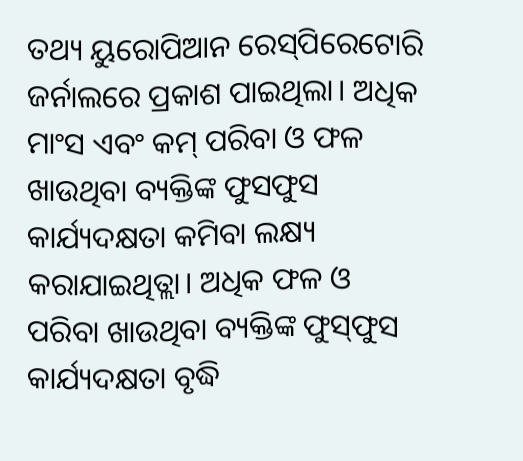ତଥ୍ୟ ୟୁରୋପିଆନ ରେସ୍‌ପିରେଟୋରି ଜର୍ନାଲରେ ପ୍ରକାଶ ପାଇଥିଲା। ଅଧିକ ମାଂସ ଏବଂ କମ୍‌ ପରିବା ଓ ଫଳ ଖାଉଥିବା ବ୍ୟକ୍ତିଙ୍କ ଫୁସଫୁସ କାର୍ଯ୍ୟଦକ୍ଷତା କମିବା ଲକ୍ଷ୍ୟ କରାଯାଇଥିତ୍ଲା। ଅଧିକ ଫଳ ଓ ପରିବା ଖାଉଥିବା ବ୍ୟକ୍ତିଙ୍କ ଫୁସ୍‌ଫୁସ କାର୍ଯ୍ୟଦକ୍ଷତା ବୃଦ୍ଧି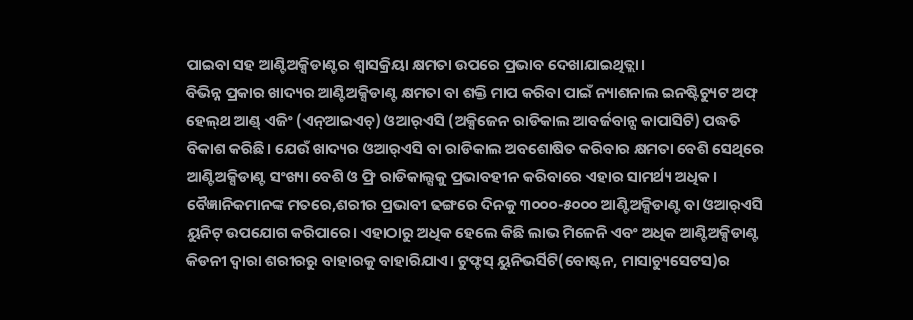ପାଇବା ସହ ଆଣ୍ଟିଅକ୍ସିଡାଣ୍ଟର ଶ୍ୱାସକ୍ରିୟା କ୍ଷମତା ଉପରେ ପ୍ରଭାବ ଦେଖାଯାଇଥିତ୍ଲା।
ବିଭିନ୍ନ ପ୍ରକାର ଖାଦ୍ୟର ଆଣ୍ଟିଅକ୍ସିଡାଣ୍ଟ କ୍ଷମତା ବା ଶକ୍ତି ମାପ କରିବା ପାଇଁ ନ୍ୟାଶନାଲ ଇନଷ୍ଟିଚ୍ୟୁଟ ଅଫ୍‌ ହେଲ୍‌ଥ ଆଣ୍ଡ୍‌ ଏଜିଂ (ଏନ୍‌ଆଇଏଚ୍‌) ଓଆର୍‌ଏସି (ଅକ୍ସିଜେନ ରାଡିକାଲ ଆବର୍ଜବାନ୍ସ କାପାସିଟି) ପଦ୍ଧତି ବିକାଶ କରିଛି। ଯେଉଁ ଖାଦ୍ୟର ଓଆର୍‌ଏସି ବା ରାଡିକାଲ ଅବଶୋଷିତ କରିବାର କ୍ଷମତା ବେଶି ସେଥିରେ ଆଣ୍ଟିଅକ୍ସିଡାଣ୍ଟ ସଂଖ୍ୟା ବେଶି ଓ ଫ୍ରି ରାଡିକାଲ୍ସକୁ ପ୍ରଭାବହୀନ କରିବାରେ ଏହାର ସାମର୍ଥ୍ୟ ଅଧିକ। ବୈଜ୍ଞାନିକମାନଙ୍କ ମତରେ,ଶରୀର ପ୍ରଭାବୀ ଢଙ୍ଗରେ ଦିନକୁ ୩୦୦୦-୫୦୦୦ ଆଣ୍ଟିଅକ୍ସିଡାଣ୍ଟ ବା ଓଆର୍‌ଏସି ୟୁନିଟ୍‌ ଉପଯୋଗ କରିପାରେ। ଏହାଠାରୁ ଅଧିକ ହେଲେ କିଛି ଲାଭ ମିଳେନି ଏବଂ ଅଧିକ ଆଣ୍ଟିଅକ୍ସିଡାଣ୍ଟ କିଡନୀ ଦ୍ୱାରା ଶରୀରରୁ ବାହାରକୁ ବାହାରିଯାଏ। ଟୁଫ୍ଟସ୍‌ ୟୁନିଭର୍ସିଟି(ବୋଷ୍ଟନ, ମାସାଚ୍ୟୁସେଟସ)ର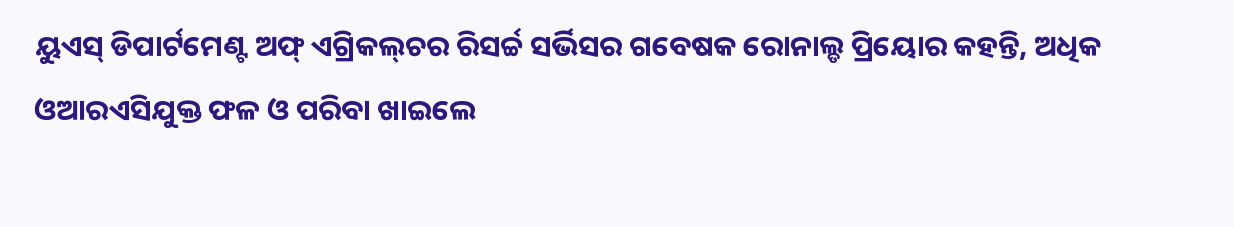ୟୁଏସ୍‌ ଡିପାର୍ଟମେଣ୍ଟ ଅଫ୍‌ ଏଗ୍ରିକଲ୍‌ଚର ରିସର୍ଚ୍ଚ ସର୍ଭିସର ଗବେଷକ ରୋନାଲ୍ଡ ପ୍ରିୟୋର କହନ୍ତି, ଅଧିକ ଓଆରଏସିଯୁକ୍ତ ଫଳ ଓ ପରିବା ଖାଇଲେ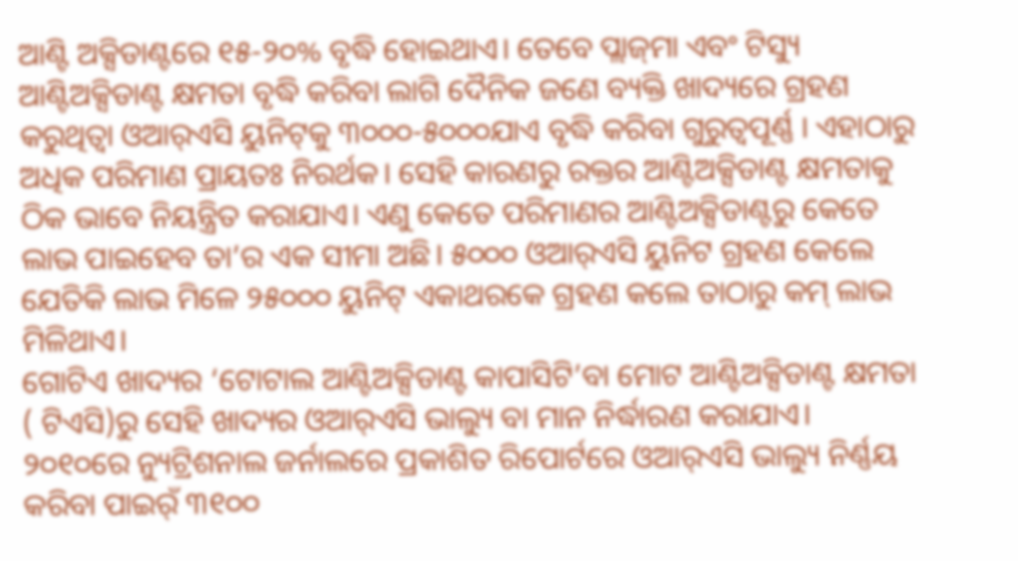ଆଣ୍ଟି ଅକ୍ସିଡାଣ୍ଟରେ ୧୫-୨୦% ବୃଦ୍ଧି ହୋଇଥାଏ। ତେବେ ପ୍ଲାଜ୍‌ମା ଏବଂ ଟିସ୍ୟୁ ଆଣ୍ଟିଅକ୍ସିଡାଣ୍ଟ କ୍ଷମତା ବୃଦ୍ଧି କରିବା ଲାଗି ଦୈନିକ ଜଣେ ବ୍ୟକ୍ତି ଖାଦ୍ୟରେ ଗ୍ରହଣ କରୁଥିତ୍ବା ଓଆର୍‌ଏସି ୟୁନିଟ୍‌କୁ ୩୦୦୦-୫୦୦୦ଯାଏ ବୃଦ୍ଧି କରିବା ଗୁରୁତ୍ୱପୂର୍ଣ୍ଣ । ଏହାଠାରୁ ଅଧିକ ପରିମାଣ ପ୍ରାୟତଃ ନିରର୍ଥକ। ସେହି କାରଣରୁ ରକ୍ତର ଆଣ୍ଟିଅକ୍ସିଡାଣ୍ଟ କ୍ଷମତାକୁ ଠିକ ଭାବେ ନିୟନ୍ତ୍ରିତ କରାଯାଏ। ଏଣୁ କେତେ ପରିମାଣର ଆଣ୍ଟିଅକ୍ସିଡାଣ୍ଟରୁ କେତେ ଲାଭ ପାଇହେବ ତା’ର ଏକ ସୀମା ଅଛି। ୫୦୦୦ ଓଆର୍‌ଏସି ୟୁନିଟ ଗ୍ରହଣ କେଲେ ଯେତିକି ଲାଭ ମିଳେ ୨୫୦୦୦ ୟୁନିଟ୍‌ ଏକାଥରକେ ଗ୍ରହଣ କଲେ ତାଠାରୁ କମ୍‌ ଲାଭ ମିଳିଥାଏ।
ଗୋଟିଏ ଖାଦ୍ୟର ‘ଟୋଟାଲ ଆଣ୍ଟିଅକ୍ସିଡାଣ୍ଟ କାପାସିଟି’ବା ମୋଟ ଆଣ୍ଟିଅକ୍ସିଡାଣ୍ଟ କ୍ଷମତା ( ଟିଏସି)ରୁ ସେହି ଖାଦ୍ୟର ଓଆର୍‌ଏସି ଭାଲ୍ୟୁ ବା ମାନ ନିର୍ଦ୍ଧାରଣ କରାଯାଏ। ୨୦୧୦ରେ ନ୍ୟୁଟ୍ରିଶନାଲ ଜର୍ନାଲରେ ପ୍ରକାଶିତ ରିପୋର୍ଟରେ ଓଆର୍‌ଏସି ଭାଲ୍ୟୁ ନିର୍ଣ୍ଣୟ କରିବା ପାଇର୍ଁ ୩୧୦୦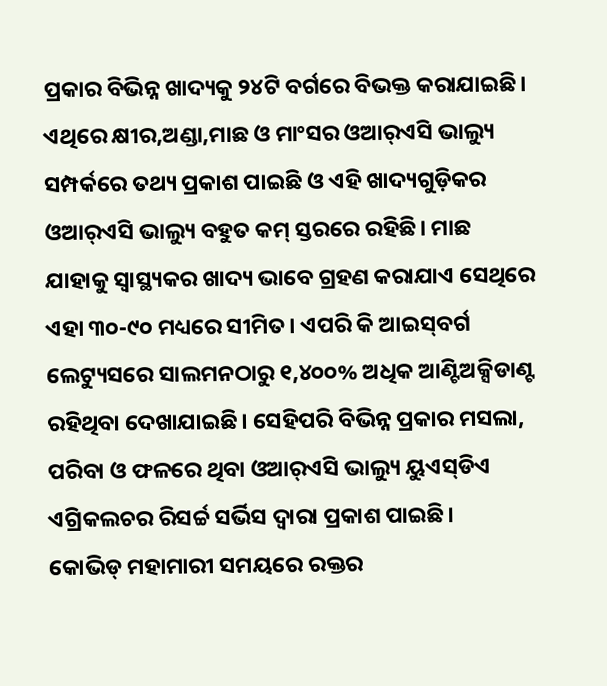ପ୍ରକାର ବିଭିନ୍ନ ଖାଦ୍ୟକୁ ୨୪ଟି ବର୍ଗରେ ବିଭକ୍ତ କରାଯାଇଛି। ଏଥିରେ କ୍ଷୀର,ଅଣ୍ଡା,ମାଛ ଓ ମାଂସର ଓଆର୍‌ଏସି ଭାଲ୍ୟୁ ସମ୍ପର୍କରେ ତଥ୍ୟ ପ୍ରକାଶ ପାଇଛି ଓ ଏହି ଖାଦ୍ୟଗୁଡ଼ିକର ଓଆର୍‌ଏସି ଭାଲ୍ୟୁ ବହୁତ କମ୍‌ ସ୍ତରରେ ରହିଛି। ମାଛ ଯାହାକୁ ସ୍ବାସ୍ଥ୍ୟକର ଖାଦ୍ୟ ଭାବେ ଗ୍ରହଣ କରାଯାଏ ସେଥିରେ ଏହା ୩୦-୯୦ ମଧ୍ୟରେ ସୀମିତ। ଏପରି କି ଆଇସ୍‌ବର୍ଗ ଲେଟ୍ୟୁସରେ ସାଲମନଠାରୁ ୧,୪୦୦% ଅଧିକ ଆଣ୍ଟିଅକ୍ସିଡାଣ୍ଟ ରହିଥିବା ଦେଖାଯାଇଛି। ସେହିପରି ବିଭିନ୍ନ ପ୍ରକାର ମସଲା, ପରିବା ଓ ଫଳରେ ଥିବା ଓଆର୍‌ଏସି ଭାଲ୍ୟୁ ୟୁଏସ୍‌ଡିଏ ଏଗ୍ରିକଲଚର ରିସର୍ଚ୍ଚ ସର୍ଭିସ ଦ୍ୱାରା ପ୍ରକାଶ ପାଇଛି।
କୋଭିଡ୍‌ ମହାମାରୀ ସମୟରେ ରକ୍ତର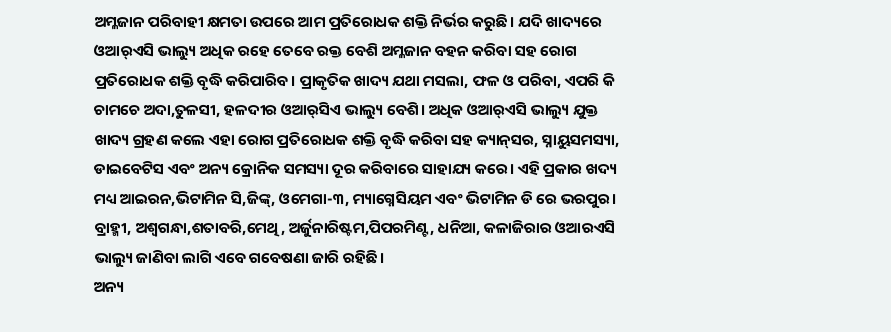ଅମ୍ଳଜାନ ପରିବାହୀ କ୍ଷମତା ଉପରେ ଆମ ପ୍ରତିରୋଧକ ଶକ୍ତି ନିର୍ଭର କରୁଛି। ଯଦି ଖାଦ୍ୟରେ ଓଆର୍‌ଏସି ଭାଲ୍ୟୁ ଅଧିକ ରହେ ତେବେ ରକ୍ତ ବେଶି ଅମ୍ଳଜାନ ବହନ କରିବା ସହ ରୋଗ ପ୍ରତିରୋଧକ ଶକ୍ତି ବୃଦ୍ଧି କରିପାରିବ। ପ୍ରାକୃତିକ ଖାଦ୍ୟ ଯଥା ମସଲା, ଫଳ ଓ ପରିବା, ଏପରି କି ଚାମଚେ ଅଦା,ତୁଳସୀ, ହଳଦୀର ଓଆର୍‌ସିଏ ଭାଲ୍ୟୁ ବେଶି। ଅଧିକ ଓଆର୍‌ଏସି ଭାଲ୍ୟୁ ଯୁକ୍ତ ଖାଦ୍ୟ ଗ୍ରହଣ କଲେ ଏହା ରୋଗ ପ୍ରତିରୋଧକ ଶକ୍ତି ବୃଦ୍ଧି କରିବା ସହ କ୍ୟାନ୍‌ସର, ସ୍ନାୟୁସମସ୍ୟା, ଡାଇବେଟିସ ଏବଂ ଅନ୍ୟ କ୍ରୋନିକ ସମସ୍ୟା ଦୂର କରିବାରେ ସାହାଯ୍ୟ କରେ। ଏହି ପ୍ରକାର ଖଦ୍ୟ ମଧ୍ୟ ଆଇରନ,ଭିଟାମିନ ସି,ଜିଙ୍କ୍‌, ଓମେଗା-୩, ମ୍ୟାଗ୍ନେସିୟମ ଏବଂ ଭିଟାମିନ ଡି ରେ ଭରପୁର। ବ୍ରାହ୍ମୀ, ଅଶ୍ୱଗନ୍ଧା,ଶତାବରି,ମେଥି, ଅର୍ଜୁନାରିଷ୍ଟମ,ପିପରମିଣ୍ଟ, ଧନିଆ, କଳାଜିରାର ଓଆରଏସି ଭାଲ୍ୟୁ ଜାଣିବା ଲାଗି ଏବେ ଗବେଷଣା ଜାରି ରହିଛି।
ଅନ୍ୟ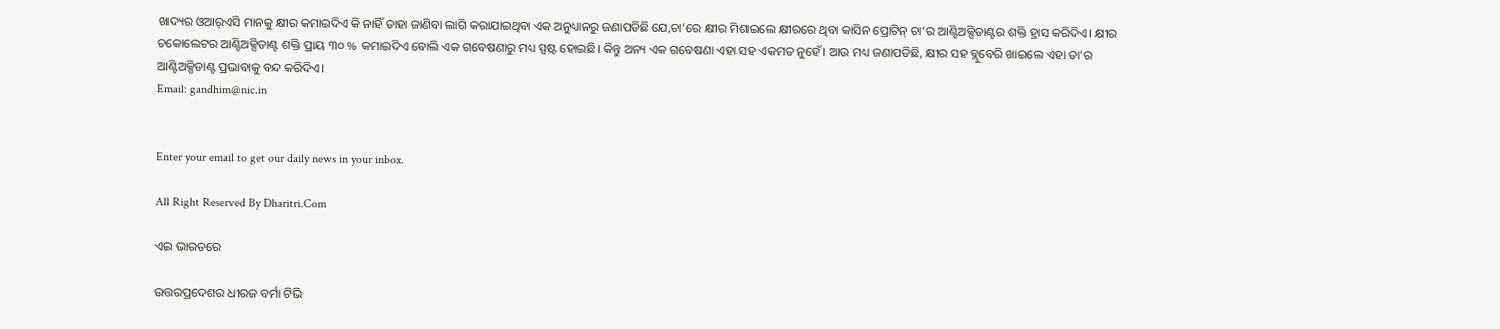ଖାଦ୍ୟର ଓଆର୍‌ଏସି ମାନକୁ କ୍ଷୀର କମାଇଦିଏ କି ନାହିଁ ତାହା ଜାଣିବା ଲାଗି କରାଯାଇଥିବା ଏକ ଅନୁଧ୍ୟାନରୁ ଜଣାପଡିଛି ଯେ,ଚା’ରେ କ୍ଷୀର ମିଶାଇଲେ କ୍ଷୀରରେ ଥିବା କାସିନ ପ୍ରୋଟିନ୍‌ ଚା’ର ଆଣ୍ଟିଅକ୍ସିଡାଣ୍ଟର ଶକ୍ତି ହ୍ରାସ କରିଦିଏ। କ୍ଷୀର ଚକୋଲେଟର ଆଣ୍ଟିଅକ୍ସିଡାଣ୍ଟ ଶକ୍ତି ପ୍ରାୟ ୩୦ % କମାଇଦିଏ ବୋଲି ଏକ ଗବେଷଣାରୁ ମଧ୍ୟ ସ୍ପଷ୍ଟ ହୋଇଛି। କିନ୍ତୁ ଅନ୍ୟ ଏକ ଗବେଷଣା ଏହା ସହ ଏକମତ ନୁହେଁ। ଆଉ ମଧ୍ୟ ଜଣାପଡିଛି, କ୍ଷୀର ସହ ବ୍ଲୁବେରି ଖାଇଲେ ଏହା ତା’ର ଆଣ୍ଟିଅକ୍ସିଡାଣ୍ଟ ପ୍ରଭାବାକୁ ବନ୍ଦ କରିଦିଏ।
Email: gandhim@nic.in


Enter your email to get our daily news in your inbox.

All Right Reserved By Dharitri.Com

ଏଇ ଭାରତରେ

ଉତ୍ତରପ୍ରଦେଶର ଧୀରଜ ବର୍ମା ଟିଭି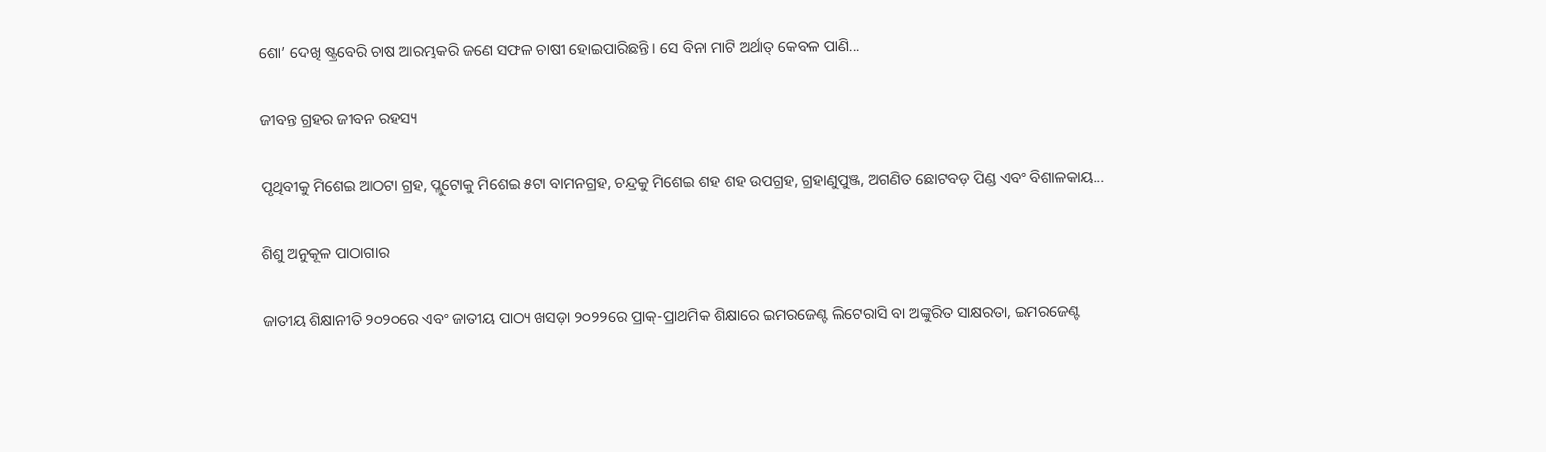ଶୋ’ ଦେଖି ଷ୍ଟ୍ରବେରି ଚାଷ ଆରମ୍ଭକରି ଜଣେ ସଫଳ ଚାଷୀ ହୋଇପାରିଛନ୍ତି। ସେ ବିନା ମାଟି ଅର୍ଥାତ୍‌ କେବଳ ପାଣି...

ଜୀବନ୍ତ ଗ୍ରହର ଜୀବନ ରହସ୍ୟ

ପୃଥିବୀକୁ ମିଶେଇ ଆଠଟା ଗ୍ରହ, ପ୍ଲୁଟୋକୁ ମିଶେଇ ୫ଟା ବାମନଗ୍ରହ, ଚନ୍ଦ୍ରକୁ ମିଶେଇ ଶହ ଶହ ଉପଗ୍ରହ, ଗ୍ରହାଣୁପୁଞ୍ଜ, ଅଗଣିତ ଛୋଟବଡ଼ ପିଣ୍ଡ ଏବଂ ବିଶାଳକାୟ...

ଶିଶୁ ଅନୁକୂଳ ପାଠାଗାର

ଜାତୀୟ ଶିକ୍ଷାନୀତି ୨୦୨୦ରେ ଏବଂ ଜାତୀୟ ପାଠ୍ୟ ଖସଡ଼ା ୨୦୨୨ରେ ପ୍ରାକ୍‌-ପ୍ରାଥମିକ ଶିକ୍ଷାରେ ଇମରଜେଣ୍ଟ ଲିଟେରାସି ବା ଅଙ୍କୁରିତ ସାକ୍ଷରତା, ଇମରଜେଣ୍ଟ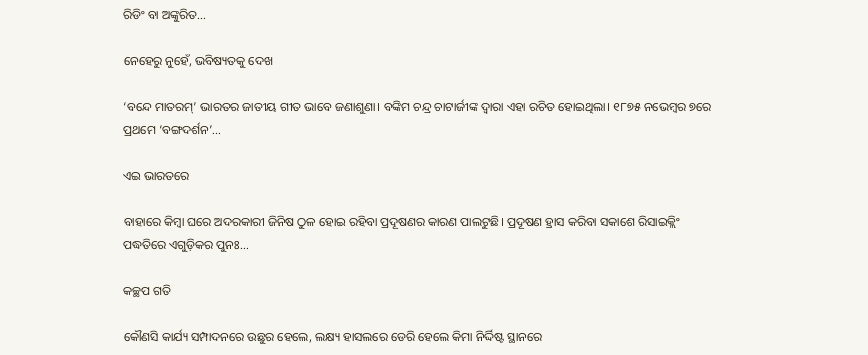ରିଡିଂ ବା ଅଙ୍କୁରିତ...

ନେହେରୁ ନୁହେଁ, ଭବିଷ୍ୟତକୁ ଦେଖ

‘ବନ୍ଦେ ମାତରମ୍‌’ ଭାରତର ଜାତୀୟ ଗୀତ ଭାବେ ଜଣାଶୁଣା। ବଙ୍କିମ ଚନ୍ଦ୍ର ଚାଟାର୍ଜୀଙ୍କ ଦ୍ୱାରା ଏହା ରଚିତ ହୋଇଥିଲା। ୧୮୭୫ ନଭେମ୍ବର ୭ରେ ପ୍ରଥମେ ‘ବଙ୍ଗଦର୍ଶନ’...

ଏଇ ଭାରତରେ

ବାହାରେ କିମ୍ବା ଘରେ ଅଦରକାରୀ ଜିନିଷ ଠୁଳ ହୋଇ ରହିବା ପ୍ରଦୂଷଣର କାରଣ ପାଲଟୁଛି। ପ୍ରଦୂଷଣ ହ୍ରାସ କରିବା ସକାଶେ ରିସାଇକ୍ଲିଂ ପଦ୍ଧତିରେ ଏଗୁଡ଼ିକର ପୁନଃ...

କଚ୍ଛପ ଗତି

କୌଣସି କାର୍ଯ୍ୟ ସମ୍ପାଦନରେ ଉଛୁର ହେଲେ, ଲକ୍ଷ୍ୟ ହାସଲରେ ଡେରି ହେଲେ କିମା ନିର୍ଦ୍ଦିଷ୍ଟ ସ୍ଥାନରେ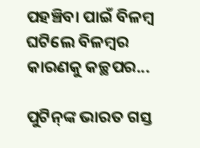ପହଞ୍ଚିବା ପାଇଁ ବିଳମ୍ବ ଘଟିଲେ ବିଳମ୍ବର କାରଣକୁ କଚ୍ଛପର...

ପୁଟିନ୍‌ଙ୍କ ଭାରତ ଗସ୍ତ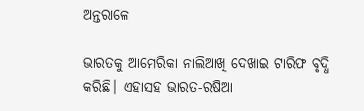ଅନ୍ତରାଳେ

ଭାରତକୁ ଆମେରିକା ନାଲିଆଖି ଦେଖାଇ ଟାରିଫ ବୃଦ୍ଧି କରିଛି। ଏହାସହ ଭାରତ-ରଷିଆ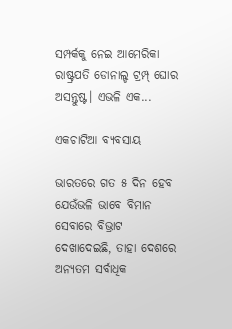ସମ୍ପର୍କକୁ ନେଇ ଆମେରିକା ରାଷ୍ଟ୍ରପତି ଡୋନାଲ୍ଡ ଟ୍ରମ୍ପ୍‌ ଘୋର ଅସନ୍ତୁଷ୍ଟ। ଏଭଳି ଏକ...

ଏକଚାଟିଆ ବ୍ୟବସାୟ

ଭାରତରେ ଗତ ୫ ଦିନ ହେବ ଯେଉଁଭଳି ଭାବେ ବିମାନ ସେବାରେ ବିଭ୍ରାଟ ଦେଖାଦେଇଛି, ତାହା ଦେଶରେ ଅନ୍ୟତମ ସର୍ବାଧିକ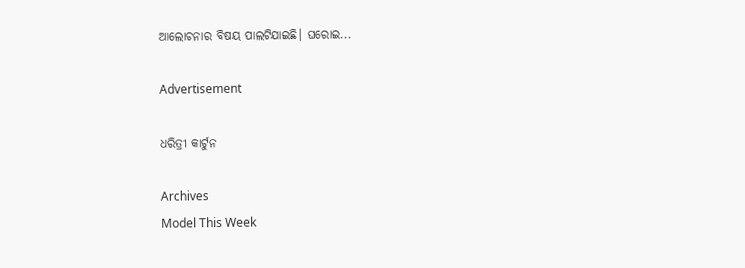ଆଲୋଚନାର ବିଷୟ ପାଲଟିଯାଇଛି। ଘରୋଇ...

Advertisement

ଧରିତ୍ରୀ କାର୍ଟୁନ

Archives
Model This Week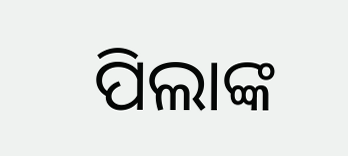ପିଲାଙ୍କ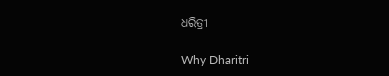ଧରିତ୍ରୀ

Why Dharitri